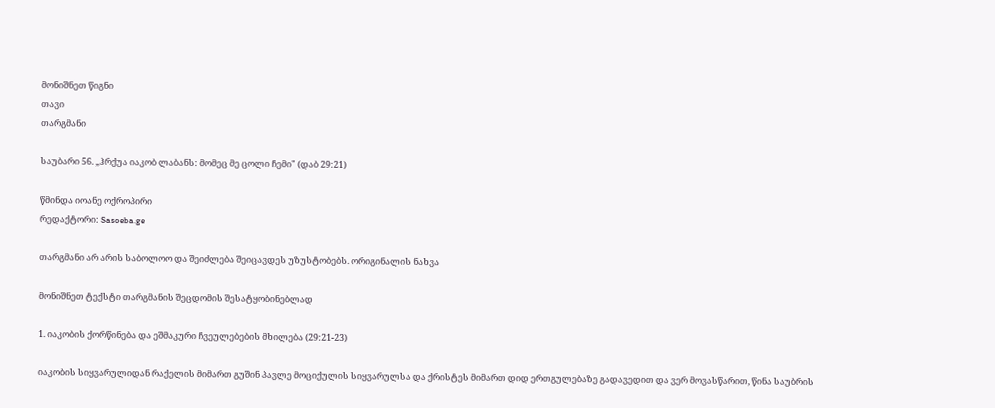მონიშნეთ წიგნი
თავი
თარგმანი

საუბარი 56. „ჰრქუა იაკობ ლაბანს: მომეც მე ცოლი ჩემი" (დაბ 29:21)

წმინდა იოანე ოქროპირი
რედაქტორი: Sasoeba.ge

თარგმანი არ არის საბოლოო და შეიძლება შეიცავდეს უზუსტობებს. ორიგინალის ნახვა

მონიშნეთ ტექსტი თარგმანის შეცდომის შესატყობინებლად

1. იაკობის ქორწინება და ეშმაკური ჩვეულებების მხილება (29:21-23)

იაკობის სიყვარულიდან რაქელის მიმართ გუშინ პავლე მოციქულის სიყვარულსა და ქრისტეს მიმართ დიდ ერთგულებაზე გადავედით და ვერ მოვასწარით, წინა საუბრის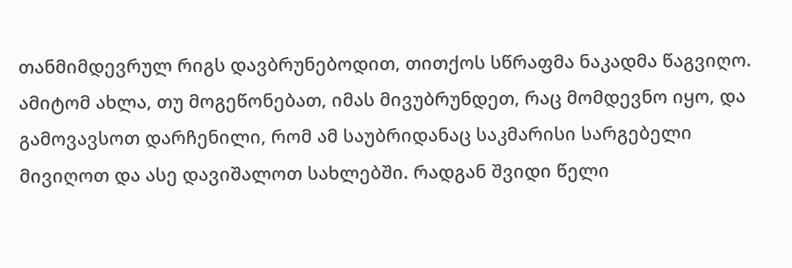თანმიმდევრულ რიგს დავბრუნებოდით, თითქოს სწრაფმა ნაკადმა წაგვიღო. ამიტომ ახლა, თუ მოგეწონებათ, იმას მივუბრუნდეთ, რაც მომდევნო იყო, და გამოვავსოთ დარჩენილი, რომ ამ საუბრიდანაც საკმარისი სარგებელი მივიღოთ და ასე დავიშალოთ სახლებში. რადგან შვიდი წელი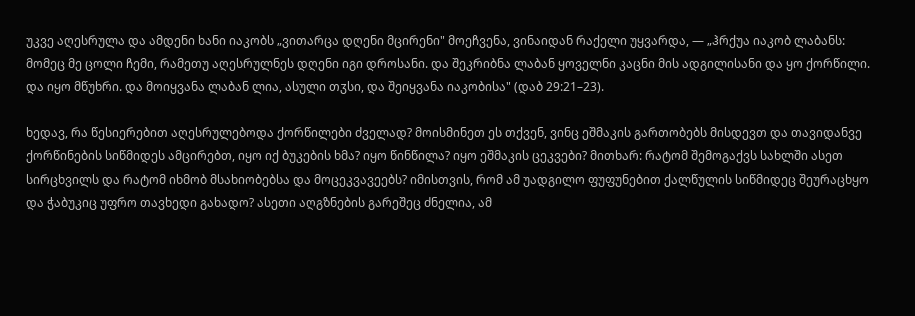უკვე აღესრულა და ამდენი ხანი იაკობს „ვითარცა დღენი მცირენი" მოეჩვენა, ვინაიდან რაქელი უყვარდა, — „ჰრქუა იაკობ ლაბანს: მომეც მე ცოლი ჩემი, რამეთუ აღესრულნეს დღენი იგი დროსანი. და შეკრიბნა ლაბან ყოველნი კაცნი მის ადგილისანი და ყო ქორწილი. და იყო მწუხრი. და მოიყვანა ლაბან ლია, ასული თჳსი, და შეიყვანა იაკობისა" (დაბ 29:21–23).

ხედავ, რა წესიერებით აღესრულებოდა ქორწილები ძველად? მოისმინეთ ეს თქვენ, ვინც ეშმაკის გართობებს მისდევთ და თავიდანვე ქორწინების სიწმიდეს ამცირებთ, იყო იქ ბუკების ხმა? იყო წინწილა? იყო ეშმაკის ცეკვები? მითხარ: რატომ შემოგაქვს სახლში ასეთ სირცხვილს და რატომ იხმობ მსახიობებსა და მოცეკვავეებს? იმისთვის, რომ ამ უადგილო ფუფუნებით ქალწულის სიწმიდეც შეურაცხყო და ჭაბუკიც უფრო თავხედი გახადო? ასეთი აღგზნების გარეშეც ძნელია, ამ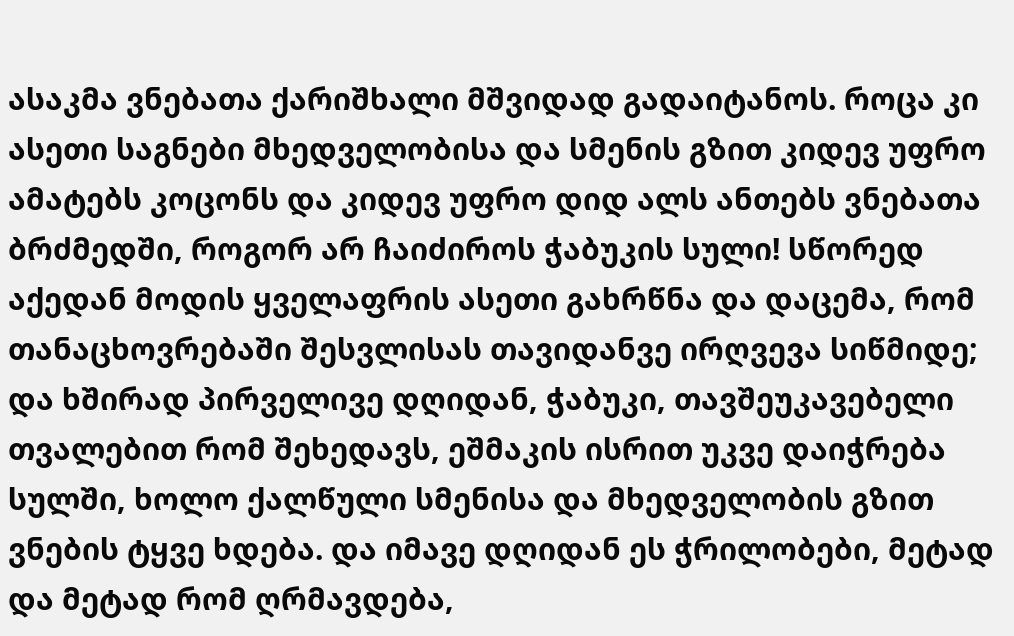ასაკმა ვნებათა ქარიშხალი მშვიდად გადაიტანოს. როცა კი ასეთი საგნები მხედველობისა და სმენის გზით კიდევ უფრო ამატებს კოცონს და კიდევ უფრო დიდ ალს ანთებს ვნებათა ბრძმედში, როგორ არ ჩაიძიროს ჭაბუკის სული! სწორედ აქედან მოდის ყველაფრის ასეთი გახრწნა და დაცემა, რომ თანაცხოვრებაში შესვლისას თავიდანვე ირღვევა სიწმიდე; და ხშირად პირველივე დღიდან, ჭაბუკი, თავშეუკავებელი თვალებით რომ შეხედავს, ეშმაკის ისრით უკვე დაიჭრება სულში, ხოლო ქალწული სმენისა და მხედველობის გზით ვნების ტყვე ხდება. და იმავე დღიდან ეს ჭრილობები, მეტად და მეტად რომ ღრმავდება,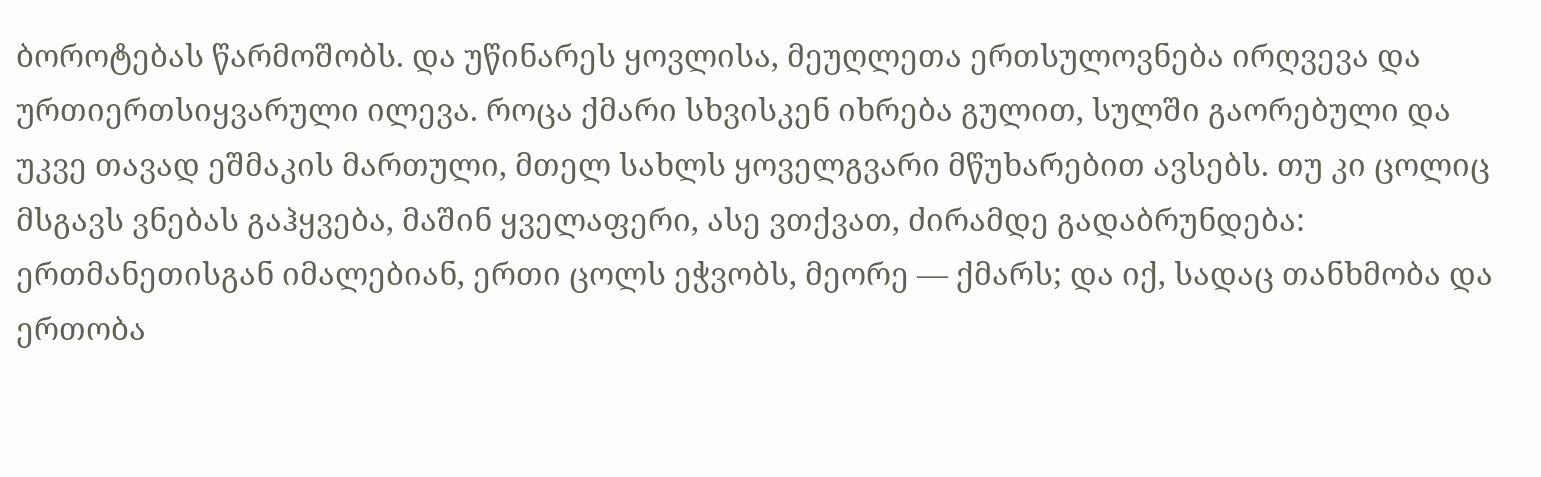ბოროტებას წარმოშობს. და უწინარეს ყოვლისა, მეუღლეთა ერთსულოვნება ირღვევა და ურთიერთსიყვარული ილევა. როცა ქმარი სხვისკენ იხრება გულით, სულში გაორებული და უკვე თავად ეშმაკის მართული, მთელ სახლს ყოველგვარი მწუხარებით ავსებს. თუ კი ცოლიც მსგავს ვნებას გაჰყვება, მაშინ ყველაფერი, ასე ვთქვათ, ძირამდე გადაბრუნდება: ერთმანეთისგან იმალებიან, ერთი ცოლს ეჭვობს, მეორე — ქმარს; და იქ, სადაც თანხმობა და ერთობა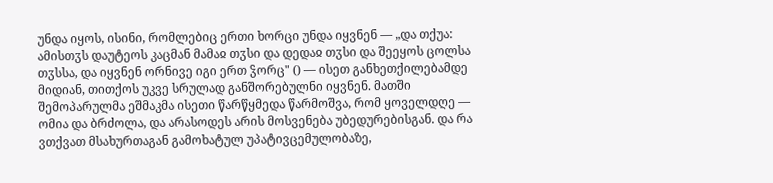უნდა იყოს, ისინი, რომლებიც ერთი ხორცი უნდა იყვნენ — „და თქუა: ამისთჳს დაუტეოს კაცმან მამაჲ თჳსი და დედაჲ თჳსი და შეეყოს ცოლსა თჳსსა, და იყვნენ ორნივე იგი ერთ ჴორც" () — ისეთ განხეთქილებამდე მიდიან, თითქოს უკვე სრულად განშორებულნი იყვნენ. მათში შემოპარულმა ეშმაკმა ისეთი წარწყმედა წარმოშვა, რომ ყოველდღე — ომია და ბრძოლა, და არასოდეს არის მოსვენება უბედურებისგან. და რა ვთქვათ მსახურთაგან გამოხატულ უპატივცემულობაზე,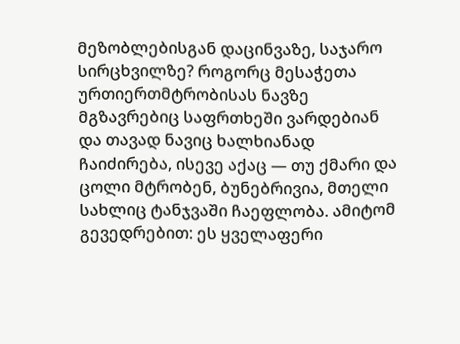მეზობლებისგან დაცინვაზე, საჯარო სირცხვილზე? როგორც მესაჭეთა ურთიერთმტრობისას ნავზე მგზავრებიც საფრთხეში ვარდებიან და თავად ნავიც ხალხიანად ჩაიძირება, ისევე აქაც — თუ ქმარი და ცოლი მტრობენ, ბუნებრივია, მთელი სახლიც ტანჯვაში ჩაეფლობა. ამიტომ გევედრებით: ეს ყველაფერი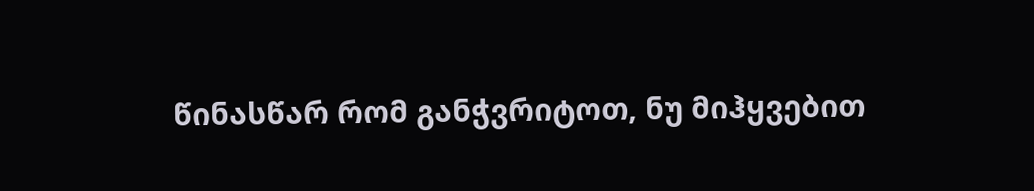წინასწარ რომ განჭვრიტოთ, ნუ მიჰყვებით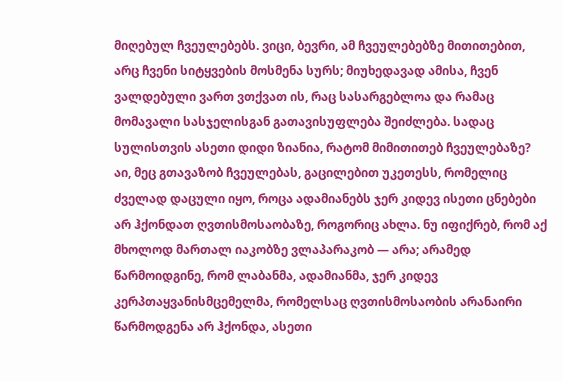მიღებულ ჩვეულებებს. ვიცი, ბევრი, ამ ჩვეულებებზე მითითებით, არც ჩვენი სიტყვების მოსმენა სურს; მიუხედავად ამისა, ჩვენ ვალდებული ვართ ვთქვათ ის, რაც სასარგებლოა და რამაც მომავალი სასჯელისგან გათავისუფლება შეიძლება. სადაც სულისთვის ასეთი დიდი ზიანია, რატომ მიმითითებ ჩვეულებაზე? აი, მეც გთავაზობ ჩვეულებას, გაცილებით უკეთესს, რომელიც ძველად დაცული იყო, როცა ადამიანებს ჯერ კიდევ ისეთი ცნებები არ ჰქონდათ ღვთისმოსაობაზე, როგორიც ახლა. ნუ იფიქრებ, რომ აქ მხოლოდ მართალ იაკობზე ვლაპარაკობ — არა; არამედ წარმოიდგინე, რომ ლაბანმა, ადამიანმა, ჯერ კიდევ კერპთაყვანისმცემელმა, რომელსაც ღვთისმოსაობის არანაირი წარმოდგენა არ ჰქონდა, ასეთი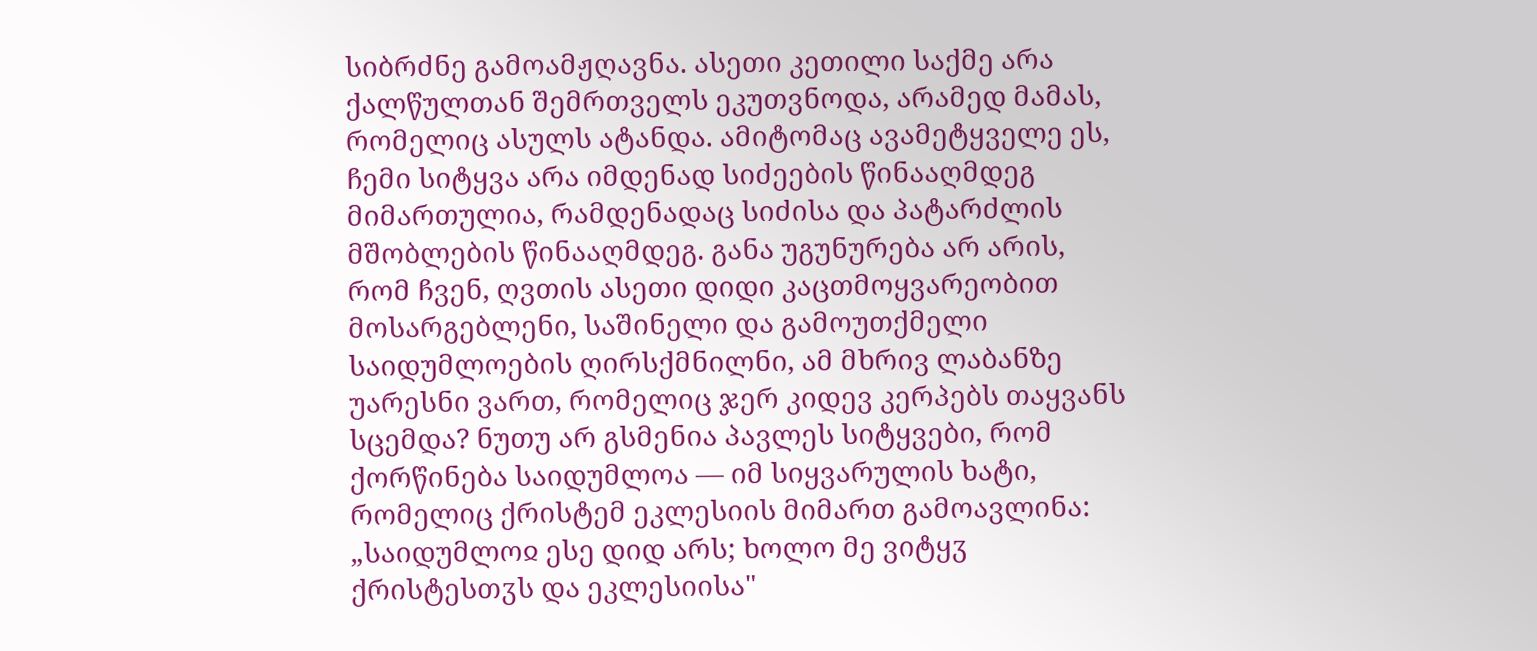სიბრძნე გამოამჟღავნა. ასეთი კეთილი საქმე არა ქალწულთან შემრთველს ეკუთვნოდა, არამედ მამას, რომელიც ასულს ატანდა. ამიტომაც ავამეტყველე ეს, ჩემი სიტყვა არა იმდენად სიძეების წინააღმდეგ მიმართულია, რამდენადაც სიძისა და პატარძლის მშობლების წინააღმდეგ. განა უგუნურება არ არის, რომ ჩვენ, ღვთის ასეთი დიდი კაცთმოყვარეობით მოსარგებლენი, საშინელი და გამოუთქმელი საიდუმლოების ღირსქმნილნი, ამ მხრივ ლაბანზე უარესნი ვართ, რომელიც ჯერ კიდევ კერპებს თაყვანს სცემდა? ნუთუ არ გსმენია პავლეს სიტყვები, რომ ქორწინება საიდუმლოა — იმ სიყვარულის ხატი, რომელიც ქრისტემ ეკლესიის მიმართ გამოავლინა: „საიდუმლოჲ ესე დიდ არს; ხოლო მე ვიტყჳ ქრისტესთჳს და ეკლესიისა"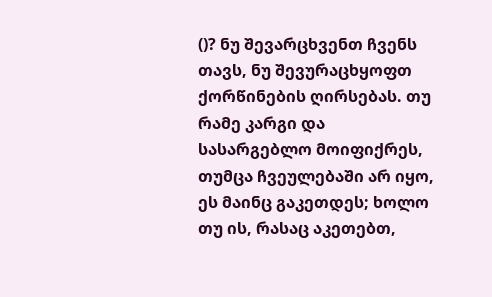()? ნუ შევარცხვენთ ჩვენს თავს, ნუ შევურაცხყოფთ ქორწინების ღირსებას. თუ რამე კარგი და სასარგებლო მოიფიქრეს, თუმცა ჩვეულებაში არ იყო, ეს მაინც გაკეთდეს; ხოლო თუ ის, რასაც აკეთებთ,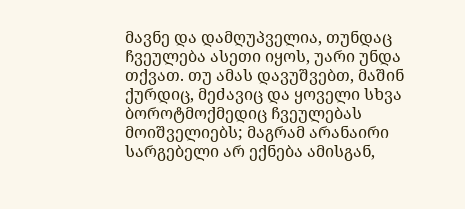მავნე და დამღუპველია, თუნდაც ჩვეულება ასეთი იყოს, უარი უნდა თქვათ. თუ ამას დავუშვებთ, მაშინ ქურდიც, მეძავიც და ყოველი სხვა ბოროტმოქმედიც ჩვეულებას მოიშველიებს; მაგრამ არანაირი სარგებელი არ ექნება ამისგან,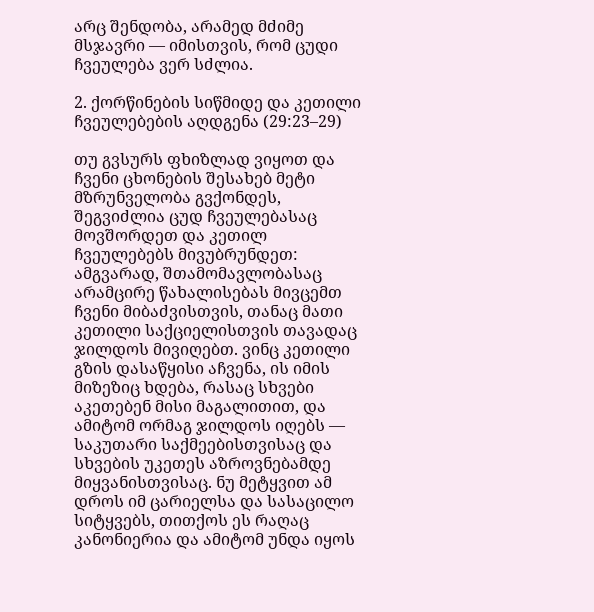არც შენდობა, არამედ მძიმე მსჯავრი — იმისთვის, რომ ცუდი ჩვეულება ვერ სძლია.

2. ქორწინების სიწმიდე და კეთილი ჩვეულებების აღდგენა (29:23–29)

თუ გვსურს ფხიზლად ვიყოთ და ჩვენი ცხონების შესახებ მეტი მზრუნველობა გვქონდეს, შეგვიძლია ცუდ ჩვეულებასაც მოვშორდეთ და კეთილ ჩვეულებებს მივუბრუნდეთ: ამგვარად, შთამომავლობასაც არამცირე წახალისებას მივცემთ ჩვენი მიბაძვისთვის, თანაც მათი კეთილი საქციელისთვის თავადაც ჯილდოს მივიღებთ. ვინც კეთილი გზის დასაწყისი აჩვენა, ის იმის მიზეზიც ხდება, რასაც სხვები აკეთებენ მისი მაგალითით, და ამიტომ ორმაგ ჯილდოს იღებს — საკუთარი საქმეებისთვისაც და სხვების უკეთეს აზროვნებამდე მიყვანისთვისაც. ნუ მეტყვით ამ დროს იმ ცარიელსა და სასაცილო სიტყვებს, თითქოს ეს რაღაც კანონიერია და ამიტომ უნდა იყოს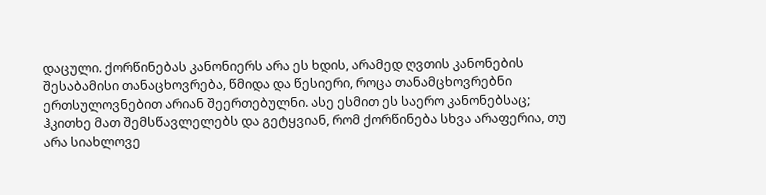დაცული. ქორწინებას კანონიერს არა ეს ხდის, არამედ ღვთის კანონების შესაბამისი თანაცხოვრება, წმიდა და წესიერი, როცა თანამცხოვრებნი ერთსულოვნებით არიან შეერთებულნი. ასე ესმით ეს საერო კანონებსაც; ჰკითხე მათ შემსწავლელებს და გეტყვიან, რომ ქორწინება სხვა არაფერია, თუ არა სიახლოვე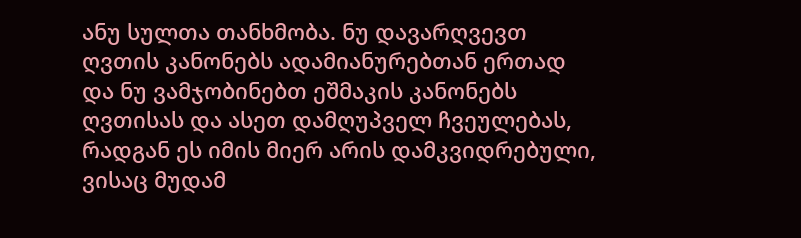ანუ სულთა თანხმობა. ნუ დავარღვევთ ღვთის კანონებს ადამიანურებთან ერთად და ნუ ვამჯობინებთ ეშმაკის კანონებს ღვთისას და ასეთ დამღუპველ ჩვეულებას, რადგან ეს იმის მიერ არის დამკვიდრებული, ვისაც მუდამ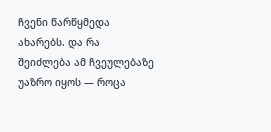ჩვენი წარწყმედა ახარებს. და რა შეიძლება ამ ჩვეულებაზე უაზრო იყოს — როცა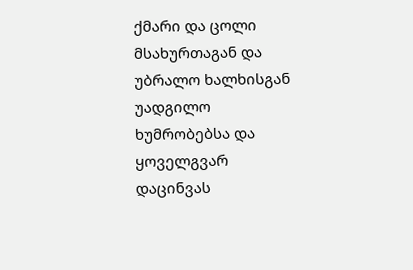ქმარი და ცოლი მსახურთაგან და უბრალო ხალხისგან უადგილო ხუმრობებსა და ყოველგვარ დაცინვას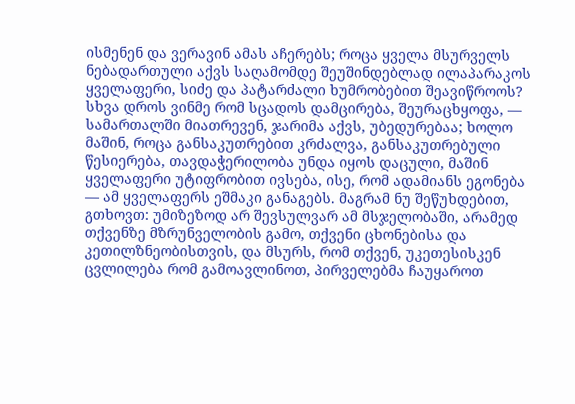ისმენენ და ვერავინ ამას აჩერებს; როცა ყველა მსურველს ნებადართული აქვს საღამომდე შეუშინდებლად ილაპარაკოს ყველაფერი, სიძე და პატარძალი ხუმრობებით შეავიწროოს? სხვა დროს ვინმე რომ სცადოს დამცირება, შეურაცხყოფა, — სამართალში მიათრევენ, ჯარიმა აქვს, უბედურებაა; ხოლო მაშინ, როცა განსაკუთრებით კრძალვა, განსაკუთრებული წესიერება, თავდაჭერილობა უნდა იყოს დაცული, მაშინ ყველაფერი უტიფრობით ივსება, ისე, რომ ადამიანს ეგონება — ამ ყველაფერს ეშმაკი განაგებს. მაგრამ ნუ შეწუხდებით, გთხოვთ: უმიზეზოდ არ შევსულვარ ამ მსჯელობაში, არამედ თქვენზე მზრუნველობის გამო, თქვენი ცხონებისა და კეთილზნეობისთვის, და მსურს, რომ თქვენ, უკეთესისკენ ცვლილება რომ გამოავლინოთ, პირველებმა ჩაუყაროთ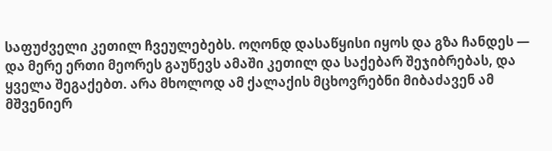საფუძველი კეთილ ჩვეულებებს. ოღონდ დასაწყისი იყოს და გზა ჩანდეს — და მერე ერთი მეორეს გაუწევს ამაში კეთილ და საქებარ შეჯიბრებას, და ყველა შეგაქებთ. არა მხოლოდ ამ ქალაქის მცხოვრებნი მიბაძავენ ამ მშვენიერ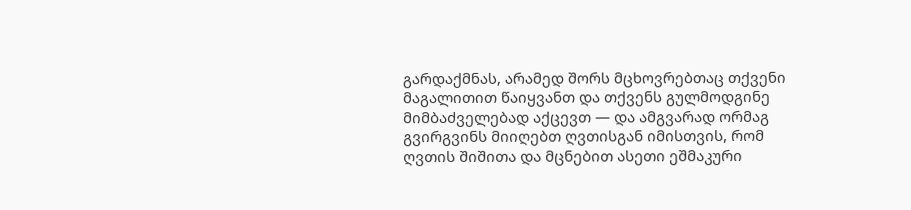გარდაქმნას, არამედ შორს მცხოვრებთაც თქვენი მაგალითით წაიყვანთ და თქვენს გულმოდგინე მიმბაძველებად აქცევთ — და ამგვარად ორმაგ გვირგვინს მიიღებთ ღვთისგან იმისთვის, რომ ღვთის შიშითა და მცნებით ასეთი ეშმაკური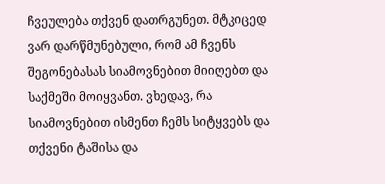ჩვეულება თქვენ დათრგუნეთ. მტკიცედ ვარ დარწმუნებული, რომ ამ ჩვენს შეგონებასას სიამოვნებით მიიღებთ და საქმეში მოიყვანთ. ვხედავ, რა სიამოვნებით ისმენთ ჩემს სიტყვებს და თქვენი ტაშისა და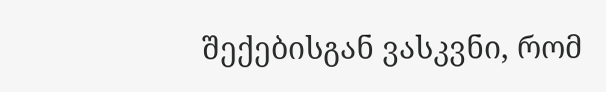შექებისგან ვასკვნი, რომ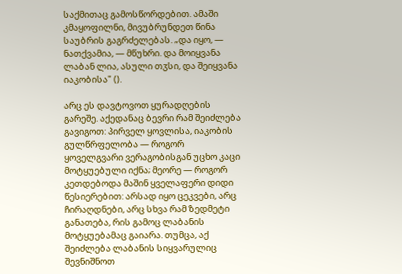საქმითაც გამოსწორდებით. ამაში კმაყოფილნი, მივუბრუნდეთ წინა საუბრის გაგრძელებას. „და იყო, — ნათქვამია, — მწუხრი. და მოიყვანა ლაბან ლია, ასული თჳსი, და შეიყვანა იაკობისა" ().

არც ეს დავტოვოთ ყურადღების გარეშე. აქედანაც ბევრი რამ შეიძლება გავიგოთ: პირველ ყოვლისა, იაკობის გულწრფელობა — როგორ ყოველგვარი ვერაგობისგან უცხო კაცი მოტყუებული იქნა; მეორე — როგორ კეთდებოდა მაშინ ყველაფერი დიდი წესიერებით: არსად იყო ცეკვები, არც ჩირაღდნები, არც სხვა რამ ზედმეტი განათება, რის გამოც ლაბანის მოტყუებამაც გაიარა. თუმცა, აქ შეიძლება ლაბანის სიყვარულიც შევნიშნოთ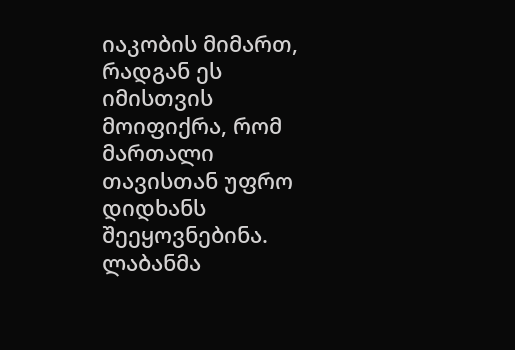იაკობის მიმართ, რადგან ეს იმისთვის მოიფიქრა, რომ მართალი თავისთან უფრო დიდხანს შეეყოვნებინა. ლაბანმა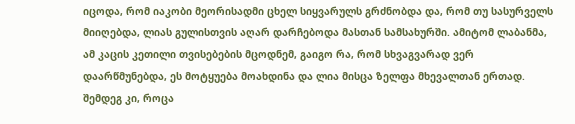იცოდა, რომ იაკობი მეორისადმი ცხელ სიყვარულს გრძნობდა და, რომ თუ სასურველს მიიღებდა, ლიას გულისთვის აღარ დარჩებოდა მასთან სამსახურში. ამიტომ ლაბანმა, ამ კაცის კეთილი თვისებების მცოდნემ, გაიგო რა, რომ სხვაგვარად ვერ დაარწმუნებდა, ეს მოტყუება მოახდინა და ლია მისცა ზელფა მხევალთან ერთად. შემდეგ კი, როცა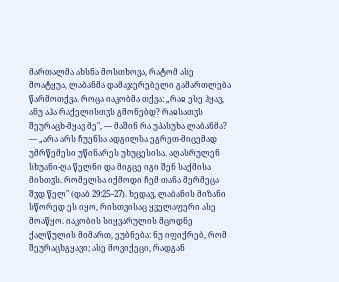მართალმა ახსნა მოსთხოვა, რატომ ასე მოატყუა, ლაბანმა დამაჯერებელი გამართლება წარმოთქვა. როცა იაკობმა თქვა: „რაჲ ესე ჰყავ, ანუ აჰა რაქელისთჳს გმონებდ? რაჲსათჳს შეურაცხ-მყავ მე", — მაშინ რა უპასუხა ლაბანმა? — „არა არს ჩუენსა ადგილსა ეგრეთ-მიცემად უმრწემესი უწინარეს უხუცესისა. აღასრულენ სხუანი-ღა წელნი და მიგცე იგი შენ საქმისა მისთჳს. რომელსა იქმოდი ჩემ თანა მერმეცა შჳდ წელ" (დაბ 29:25–27). ხედავ, ლაბანის მიზანი სწორედ ეს იყო, რისთვისაც ყველაფერი ასე მოაწყო. იაკობის სიყვარულის მცოდნე ქალწულის მიმართ, ეუბნება: ნუ იფიქრებ, რომ შეურაცხგყავი; ასე მოვიქეცი, რადგან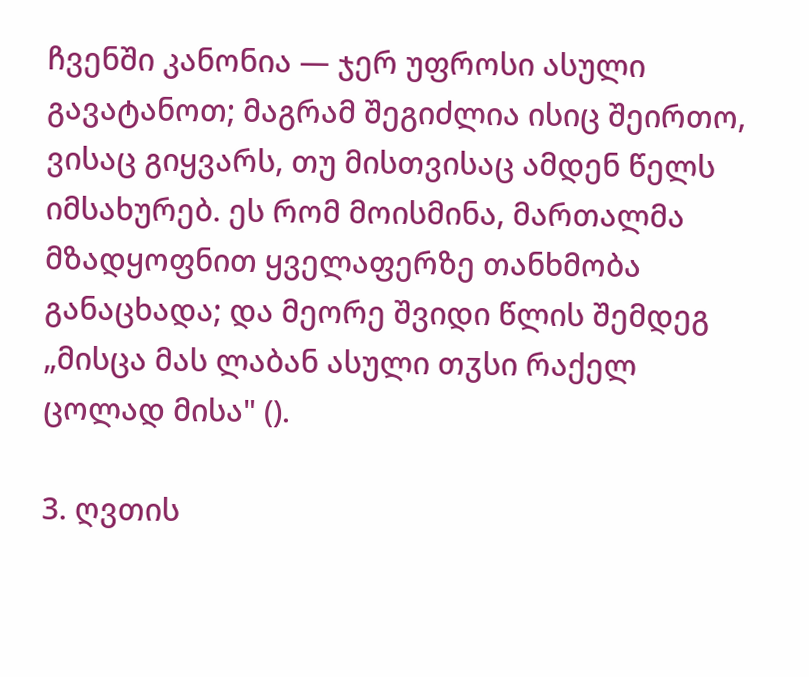ჩვენში კანონია — ჯერ უფროსი ასული გავატანოთ; მაგრამ შეგიძლია ისიც შეირთო, ვისაც გიყვარს, თუ მისთვისაც ამდენ წელს იმსახურებ. ეს რომ მოისმინა, მართალმა მზადყოფნით ყველაფერზე თანხმობა განაცხადა; და მეორე შვიდი წლის შემდეგ „მისცა მას ლაბან ასული თჳსი რაქელ ცოლად მისა" ().

3. ღვთის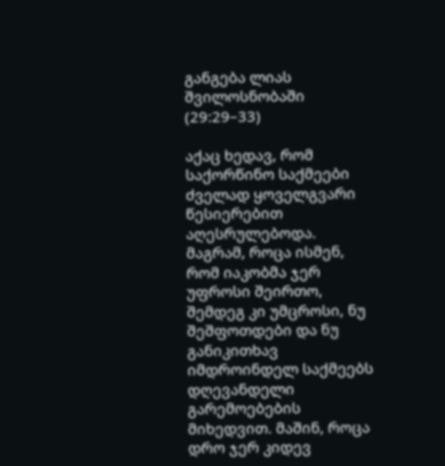განგება ლიას შვილოსნობაში (29:29–33)

აქაც ხედავ, რომ საქორწინო საქმეები ძველად ყოველგვარი წესიერებით აღესრულებოდა. მაგრამ, როცა ისმენ, რომ იაკობმა ჯერ უფროსი შეირთო, შემდეგ კი უმცროსი, ნუ შეშფოთდები და ნუ განიკითხავ იმდროინდელ საქმეებს დღევანდელი გარემოებების მიხედვით. მაშინ, როცა დრო ჯერ კიდევ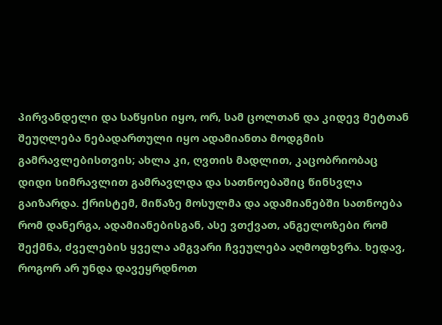პირვანდელი და საწყისი იყო, ორ, სამ ცოლთან და კიდევ მეტთან შეუღლება ნებადართული იყო ადამიანთა მოდგმის გამრავლებისთვის; ახლა კი, ღვთის მადლით, კაცობრიობაც დიდი სიმრავლით გამრავლდა და სათნოებაშიც წინსვლა გაიზარდა. ქრისტემ, მიწაზე მოსულმა და ადამიანებში სათნოება რომ დანერგა, ადამიანებისგან, ასე ვთქვათ, ანგელოზები რომ შექმნა, ძველების ყველა ამგვარი ჩვეულება აღმოფხვრა. ხედავ, როგორ არ უნდა დავეყრდნოთ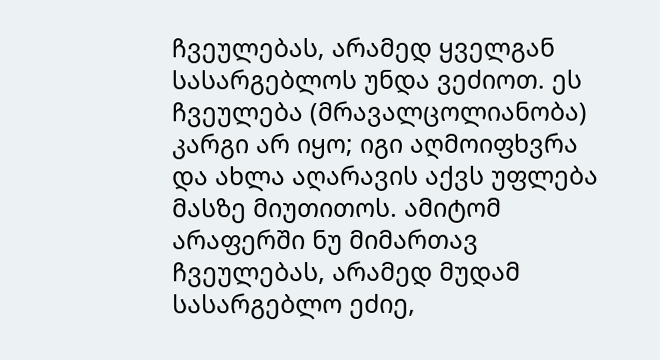ჩვეულებას, არამედ ყველგან სასარგებლოს უნდა ვეძიოთ. ეს ჩვეულება (მრავალცოლიანობა) კარგი არ იყო; იგი აღმოიფხვრა და ახლა აღარავის აქვს უფლება მასზე მიუთითოს. ამიტომ არაფერში ნუ მიმართავ ჩვეულებას, არამედ მუდამ სასარგებლო ეძიე,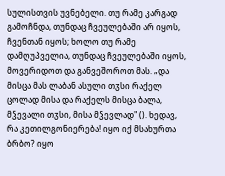სულისთვის უვნებელი. თუ რამე კარგად გამოჩნდა, თუნდაც ჩვეულებაში არ იყოს, ჩვენთან იყოს; ხოლო თუ რამე დამღუპველია, თუნდაც ჩვეულებაში იყოს, მოვერიდოთ და განვეშოროთ მას. „და მისცა მას ლაბან ასული თჳსი რაქელ ცოლად მისა და რაქელს მისცა ბალა, მჴევალი თჳსი, მისა მჴევლად" (). ხედავ, რა კეთილგონიერება! იყო იქ მსახურთა ბრბო? იყო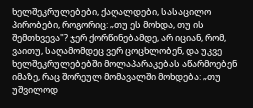ხელშეკრულებები, ქაღალდები, სასაცილო პირობები, როგორიც: „თუ ეს მოხდა, თუ ის შემთხვევა"? ჯერ ქორწინებამდე, არ იციან, რომ, ვაითუ, საღამომდეც ვერ ცოცხლობენ, და უკვე ხელშეკრულებებში მოლაპარაკებას აწარმოებენ იმაზე, რაც შორეულ მომავალში მოხდება: „თუ უშვილოდ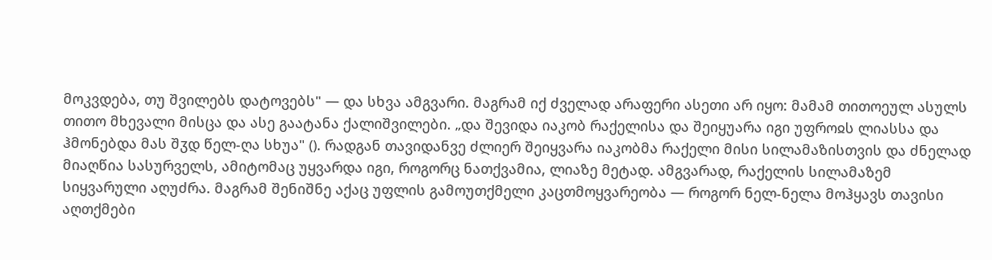მოკვდება, თუ შვილებს დატოვებს" — და სხვა ამგვარი. მაგრამ იქ ძველად არაფერი ასეთი არ იყო: მამამ თითოეულ ასულს თითო მხევალი მისცა და ასე გაატანა ქალიშვილები. „და შევიდა იაკობ რაქელისა და შეიყუარა იგი უფროჲს ლიასსა და ჰმონებდა მას შჳდ წელ-ღა სხუა" (). რადგან თავიდანვე ძლიერ შეიყვარა იაკობმა რაქელი მისი სილამაზისთვის და ძნელად მიაღწია სასურველს, ამიტომაც უყვარდა იგი, როგორც ნათქვამია, ლიაზე მეტად. ამგვარად, რაქელის სილამაზემ სიყვარული აღუძრა. მაგრამ შენიშნე აქაც უფლის გამოუთქმელი კაცთმოყვარეობა — როგორ ნელ-ნელა მოჰყავს თავისი აღთქმები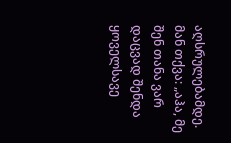აღსრულებამდე. მან თქვა: „აჰა, მე შენ თანა ვარ დაცვად შენდა ყოველსავე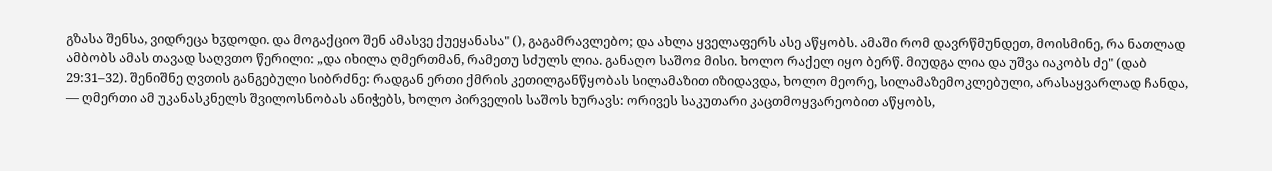გზასა შენსა, ვიდრეცა ხჳდოდი. და მოგაქციო შენ ამასვე ქუეყანასა" (), გაგამრავლებო; და ახლა ყველაფერს ასე აწყობს. ამაში რომ დავრწმუნდეთ, მოისმინე, რა ნათლად ამბობს ამას თავად საღვთო წერილი: „და იხილა ღმერთმან, რამეთუ სძულს ლია. განაღო საშოჲ მისი. ხოლო რაქელ იყო ბერწ. მიუდგა ლია და უშვა იაკობს ძე" (დაბ 29:31–32). შენიშნე ღვთის განგებული სიბრძნე: რადგან ერთი ქმრის კეთილგანწყობას სილამაზით იზიდავდა, ხოლო მეორე, სილამაზემოკლებული, არასაყვარლად ჩანდა, — ღმერთი ამ უკანასკნელს შვილოსნობას ანიჭებს, ხოლო პირველის საშოს ხურავს: ორივეს საკუთარი კაცთმოყვარეობით აწყობს,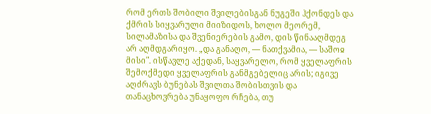რომ ერთს შობილი შვილებისგან ნუგეში ჰქონდეს და ქმრის სიყვარული მიიზიდოს, ხოლო მეორემ, სილამაზისა და შვენიერების გამო, დის წინააღმდეგ არ აღმდგარიყო. „და განაღო, — ნათქვამია, — საშოჲ მისი". ისწავლე აქედან, საყვარელო, რომ ყველაფრის შემოქმედი ყველაფრის განმგებელიც არის; იგივე აღძრავს ბუნებას შვილთა შობისთვის და თანაცხოვრება უნაყოფო რჩება, თუ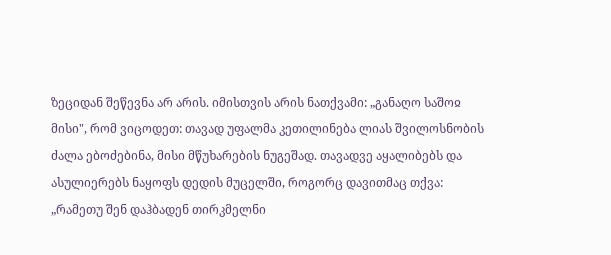ზეციდან შეწევნა არ არის. იმისთვის არის ნათქვამი: „განაღო საშოჲ მისი", რომ ვიცოდეთ: თავად უფალმა კეთილინება ლიას შვილოსნობის ძალა ებოძებინა, მისი მწუხარების ნუგეშად. თავადვე აყალიბებს და ასულიერებს ნაყოფს დედის მუცელში, როგორც დავითმაც თქვა: „რამეთუ შენ დაჰბადენ თირკმელნი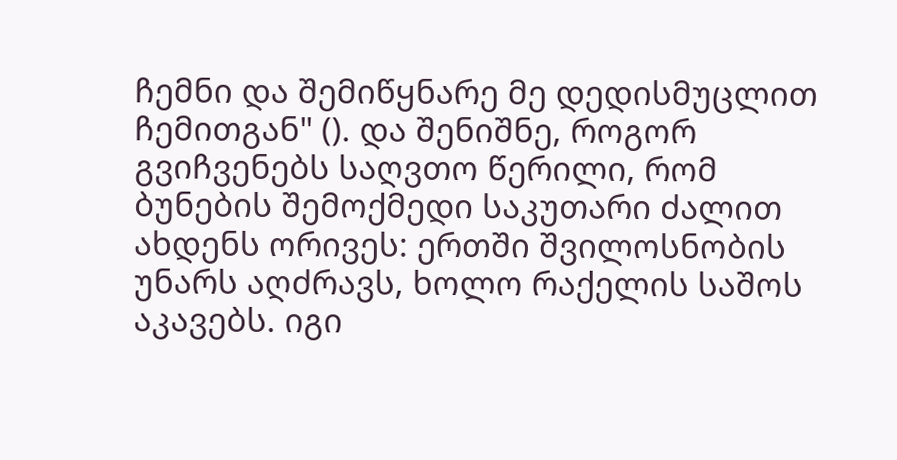ჩემნი და შემიწყნარე მე დედისმუცლით ჩემითგან" (). და შენიშნე, როგორ გვიჩვენებს საღვთო წერილი, რომ ბუნების შემოქმედი საკუთარი ძალით ახდენს ორივეს: ერთში შვილოსნობის უნარს აღძრავს, ხოლო რაქელის საშოს აკავებს. იგი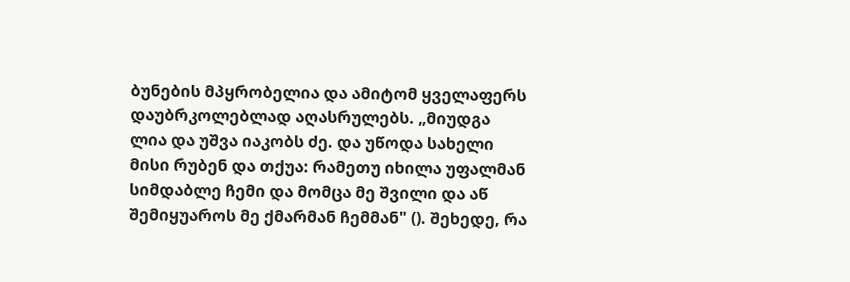ბუნების მპყრობელია და ამიტომ ყველაფერს დაუბრკოლებლად აღასრულებს. „მიუდგა ლია და უშვა იაკობს ძე. და უწოდა სახელი მისი რუბენ და თქუა: რამეთუ იხილა უფალმან სიმდაბლე ჩემი და მომცა მე შვილი და აწ შემიყუაროს მე ქმარმან ჩემმან" (). შეხედე, რა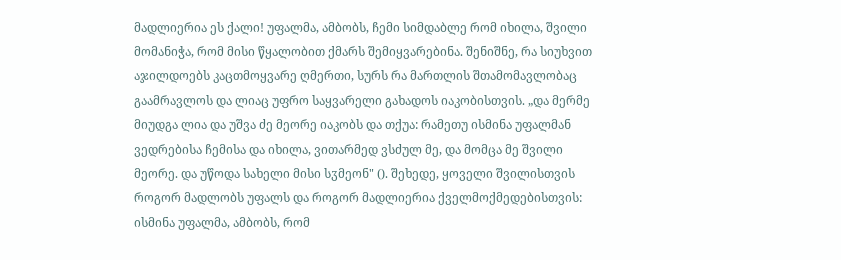მადლიერია ეს ქალი! უფალმა, ამბობს, ჩემი სიმდაბლე რომ იხილა, შვილი მომანიჭა, რომ მისი წყალობით ქმარს შემიყვარებინა. შენიშნე, რა სიუხვით აჯილდოებს კაცთმოყვარე ღმერთი, სურს რა მართლის შთამომავლობაც გაამრავლოს და ლიაც უფრო საყვარელი გახადოს იაკობისთვის. „და მერმე მიუდგა ლია და უშვა ძე მეორე იაკობს და თქუა: რამეთუ ისმინა უფალმან ვედრებისა ჩემისა და იხილა, ვითარმედ ვსძულ მე, და მომცა მე შვილი მეორე. და უწოდა სახელი მისი სჳმეონ" (). შეხედე, ყოველი შვილისთვის როგორ მადლობს უფალს და როგორ მადლიერია ქველმოქმედებისთვის: ისმინა უფალმა, ამბობს, რომ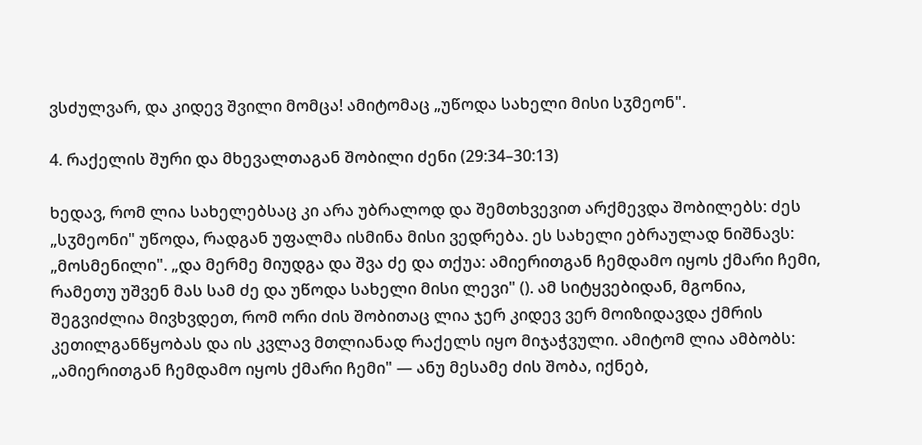ვსძულვარ, და კიდევ შვილი მომცა! ამიტომაც „უწოდა სახელი მისი სჳმეონ".

4. რაქელის შური და მხევალთაგან შობილი ძენი (29:34–30:13)

ხედავ, რომ ლია სახელებსაც კი არა უბრალოდ და შემთხვევით არქმევდა შობილებს: ძეს „სჳმეონი" უწოდა, რადგან უფალმა ისმინა მისი ვედრება. ეს სახელი ებრაულად ნიშნავს: „მოსმენილი". „და მერმე მიუდგა და შვა ძე და თქუა: ამიერითგან ჩემდამო იყოს ქმარი ჩემი, რამეთუ უშვენ მას სამ ძე და უწოდა სახელი მისი ლევი" (). ამ სიტყვებიდან, მგონია, შეგვიძლია მივხვდეთ, რომ ორი ძის შობითაც ლია ჯერ კიდევ ვერ მოიზიდავდა ქმრის კეთილგანწყობას და ის კვლავ მთლიანად რაქელს იყო მიჯაჭვული. ამიტომ ლია ამბობს: „ამიერითგან ჩემდამო იყოს ქმარი ჩემი" — ანუ მესამე ძის შობა, იქნებ,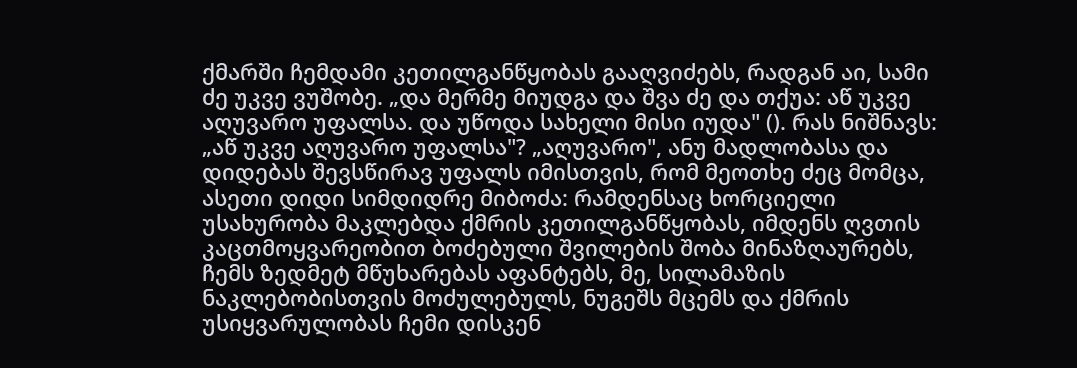ქმარში ჩემდამი კეთილგანწყობას გააღვიძებს, რადგან აი, სამი ძე უკვე ვუშობე. „და მერმე მიუდგა და შვა ძე და თქუა: აწ უკვე აღუვარო უფალსა. და უწოდა სახელი მისი იუდა" (). რას ნიშნავს: „აწ უკვე აღუვარო უფალსა"? „აღუვარო", ანუ მადლობასა და დიდებას შევსწირავ უფალს იმისთვის, რომ მეოთხე ძეც მომცა, ასეთი დიდი სიმდიდრე მიბოძა: რამდენსაც ხორციელი უსახურობა მაკლებდა ქმრის კეთილგანწყობას, იმდენს ღვთის კაცთმოყვარეობით ბოძებული შვილების შობა მინაზღაურებს, ჩემს ზედმეტ მწუხარებას აფანტებს, მე, სილამაზის ნაკლებობისთვის მოძულებულს, ნუგეშს მცემს და ქმრის უსიყვარულობას ჩემი დისკენ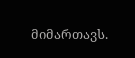მიმართავს.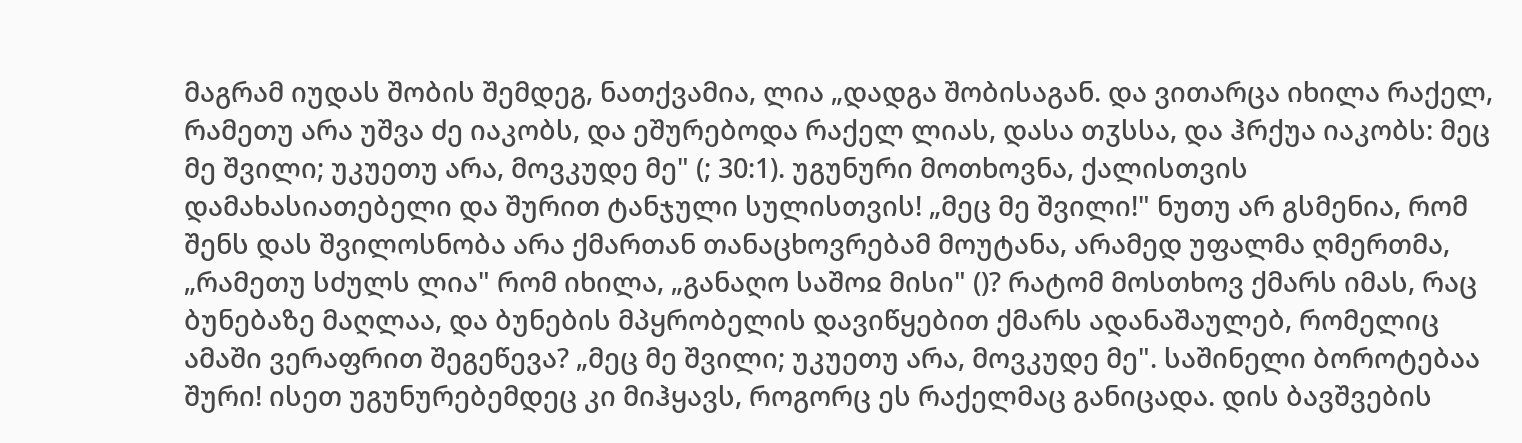მაგრამ იუდას შობის შემდეგ, ნათქვამია, ლია „დადგა შობისაგან. და ვითარცა იხილა რაქელ, რამეთუ არა უშვა ძე იაკობს, და ეშურებოდა რაქელ ლიას, დასა თჳსსა, და ჰრქუა იაკობს: მეც მე შვილი; უკუეთუ არა, მოვკუდე მე" (; 30:1). უგუნური მოთხოვნა, ქალისთვის დამახასიათებელი და შურით ტანჯული სულისთვის! „მეც მე შვილი!" ნუთუ არ გსმენია, რომ შენს დას შვილოსნობა არა ქმართან თანაცხოვრებამ მოუტანა, არამედ უფალმა ღმერთმა, „რამეთუ სძულს ლია" რომ იხილა, „განაღო საშოჲ მისი" ()? რატომ მოსთხოვ ქმარს იმას, რაც ბუნებაზე მაღლაა, და ბუნების მპყრობელის დავიწყებით ქმარს ადანაშაულებ, რომელიც ამაში ვერაფრით შეგეწევა? „მეც მე შვილი; უკუეთუ არა, მოვკუდე მე". საშინელი ბოროტებაა შური! ისეთ უგუნურებემდეც კი მიჰყავს, როგორც ეს რაქელმაც განიცადა. დის ბავშვების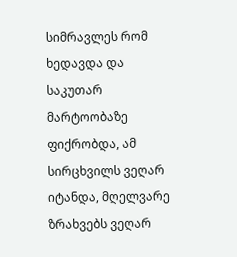სიმრავლეს რომ ხედავდა და საკუთარ მარტოობაზე ფიქრობდა, ამ სირცხვილს ვეღარ იტანდა, მღელვარე ზრახვებს ვეღარ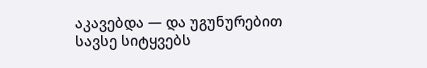აკავებდა — და უგუნურებით სავსე სიტყვებს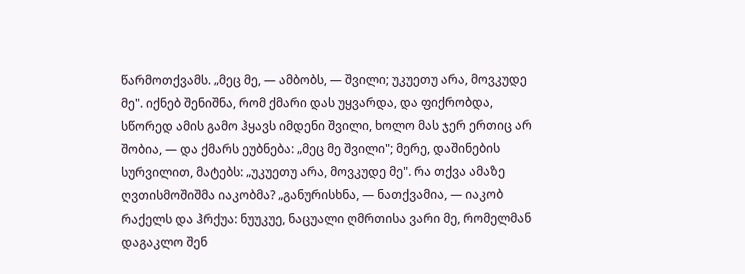წარმოთქვამს. „მეც მე, — ამბობს, — შვილი; უკუეთუ არა, მოვკუდე მე". იქნებ შენიშნა, რომ ქმარი დას უყვარდა, და ფიქრობდა, სწორედ ამის გამო ჰყავს იმდენი შვილი, ხოლო მას ჯერ ერთიც არ შობია, — და ქმარს ეუბნება: „მეც მე შვილი"; მერე, დაშინების სურვილით, მატებს: „უკუეთუ არა, მოვკუდე მე". რა თქვა ამაზე ღვთისმოშიშმა იაკობმა? „განურისხნა, — ნათქვამია, — იაკობ რაქელს და ჰრქუა: ნუუკუე, ნაცუალი ღმრთისა ვარი მე, რომელმან დაგაკლო შენ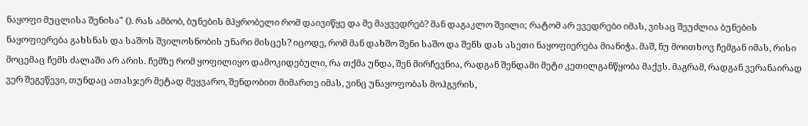ნაყოფი მუცლისა შენისა" (). რას ამბობ, ბუნების მპყრობელი რომ დაივიწყე და მე მაყვედრებ? მან დაგაკლო შვილი; რატომ არ ევედრები იმას, ვისაც შეუძლია ბუნების ნაყოფიერება გახსნას და საშოს შვილოსნობის უნარი მისცეს? იცოდე, რომ მან დახშო შენი საშო და შენს დას ასეთი ნაყოფიერება მიანიჭა. მაშ, ნუ მოითხოვ ჩემგან იმას, რისი მოცემაც ჩემს ძალაში არ არის. ჩემზე რომ ყოფილიყო დამოკიდებული, რა თქმა უნდა, შენ მირჩევნია, რადგან შენდამი მეტი კეთილგანწყობა მაქვს. მაგრამ, რადგან ვერანაირად ვერ შეგეწევი, თუნდაც ათასჯერ მეტად მეყვარო, შენდობით მიმართე იმას, ვინც უნაყოფობას მოჰგვრის,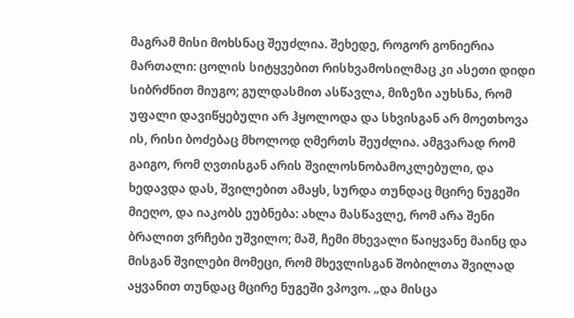მაგრამ მისი მოხსნაც შეუძლია. შეხედე, როგორ გონიერია მართალი: ცოლის სიტყვებით რისხვამოსილმაც კი ასეთი დიდი სიბრძნით მიუგო; გულდასმით ასწავლა, მიზეზი აუხსნა, რომ უფალი დავიწყებული არ ჰყოლოდა და სხვისგან არ მოეთხოვა ის, რისი ბოძებაც მხოლოდ ღმერთს შეუძლია. ამგვარად რომ გაიგო, რომ ღვთისგან არის შვილოსნობამოკლებული, და ხედავდა დას, შვილებით ამაყს, სურდა თუნდაც მცირე ნუგეში მიეღო, და იაკობს ეუბნება: ახლა მასწავლე, რომ არა შენი ბრალით ვრჩები უშვილო; მაშ, ჩემი მხევალი წაიყვანე მაინც და მისგან შვილები მომეცი, რომ მხევლისგან შობილთა შვილად აყვანით თუნდაც მცირე ნუგეში ვპოვო. „და მისცა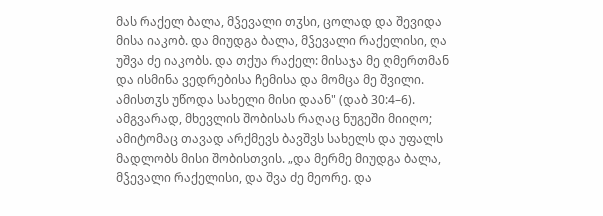მას რაქელ ბალა, მჴევალი თჳსი, ცოლად და შევიდა მისა იაკობ. და მიუდგა ბალა, მჴევალი რაქელისი, ღა უშვა ძე იაკობს. და თქუა რაქელ: მისაჯა მე ღმერთმან და ისმინა ვედრებისა ჩემისა და მომცა მე შვილი. ამისთჳს უწოდა სახელი მისი დაან" (დაბ 30:4–6). ამგვარად, მხევლის შობისას რაღაც ნუგეში მიიღო; ამიტომაც თავად არქმევს ბავშვს სახელს და უფალს მადლობს მისი შობისთვის. „და მერმე მიუდგა ბალა, მჴევალი რაქელისი, და შვა ძე მეორე. და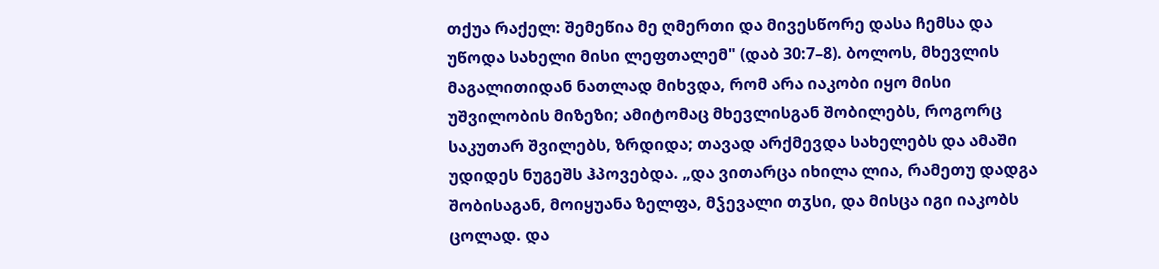თქუა რაქელ: შემეწია მე ღმერთი და მივესწორე დასა ჩემსა და უწოდა სახელი მისი ლეფთალემ" (დაბ 30:7–8). ბოლოს, მხევლის მაგალითიდან ნათლად მიხვდა, რომ არა იაკობი იყო მისი უშვილობის მიზეზი; ამიტომაც მხევლისგან შობილებს, როგორც საკუთარ შვილებს, ზრდიდა; თავად არქმევდა სახელებს და ამაში უდიდეს ნუგეშს ჰპოვებდა. „და ვითარცა იხილა ლია, რამეთუ დადგა შობისაგან, მოიყუანა ზელფა, მჴევალი თჳსი, და მისცა იგი იაკობს ცოლად. და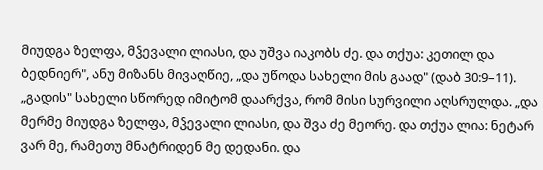მიუდგა ზელფა, მჴევალი ლიასი, და უშვა იაკობს ძე. და თქუა: კეთილ და ბედნიერ", ანუ მიზანს მივაღწიე, „და უწოდა სახელი მის გაად" (დაბ 30:9–11). „გადის" სახელი სწორედ იმიტომ დაარქვა, რომ მისი სურვილი აღსრულდა. „და მერმე მიუდგა ზელფა, მჴევალი ლიასი, და შვა ძე მეორე. და თქუა ლია: ნეტარ ვარ მე, რამეთუ მნატრიდენ მე დედანი. და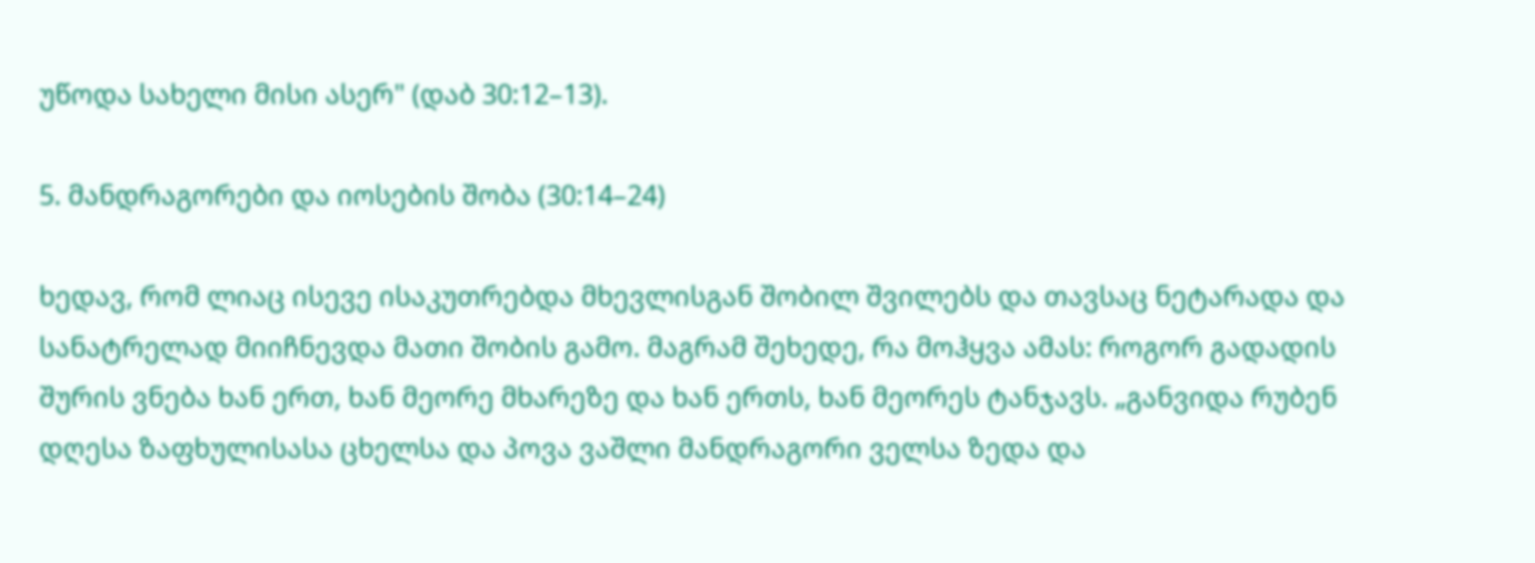უწოდა სახელი მისი ასერ" (დაბ 30:12–13).

5. მანდრაგორები და იოსების შობა (30:14–24)

ხედავ, რომ ლიაც ისევე ისაკუთრებდა მხევლისგან შობილ შვილებს და თავსაც ნეტარადა და სანატრელად მიიჩნევდა მათი შობის გამო. მაგრამ შეხედე, რა მოჰყვა ამას: როგორ გადადის შურის ვნება ხან ერთ, ხან მეორე მხარეზე და ხან ერთს, ხან მეორეს ტანჯავს. „განვიდა რუბენ დღესა ზაფხულისასა ცხელსა და პოვა ვაშლი მანდრაგორი ველსა ზედა და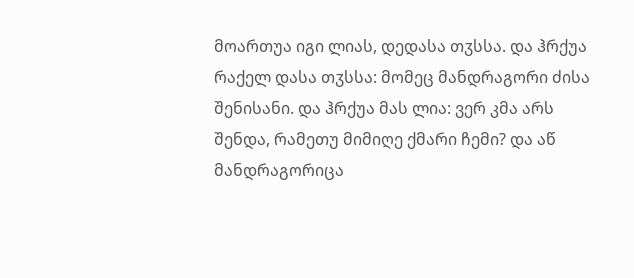მოართუა იგი ლიას, დედასა თჳსსა. და ჰრქუა რაქელ დასა თჳსსა: მომეც მანდრაგორი ძისა შენისანი. და ჰრქუა მას ლია: ვერ კმა არს შენდა, რამეთუ მიმიღე ქმარი ჩემი? და აწ მანდრაგორიცა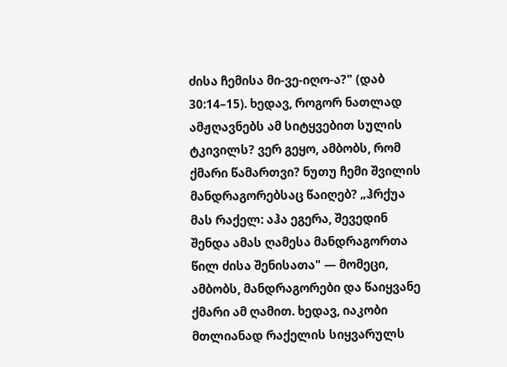ძისა ჩემისა მი-ვე-იღო-ა?" (დაბ 30:14–15). ხედავ, როგორ ნათლად ამჟღავნებს ამ სიტყვებით სულის ტკივილს? ვერ გეყო, ამბობს, რომ ქმარი წამართვი? ნუთუ ჩემი შვილის მანდრაგორებსაც წაიღებ? „ჰრქუა მას რაქელ: აჰა ეგერა, შევედინ შენდა ამას ღამესა მანდრაგორთა წილ ძისა შენისათა" — მომეცი, ამბობს, მანდრაგორები და წაიყვანე ქმარი ამ ღამით. ხედავ, იაკობი მთლიანად რაქელის სიყვარულს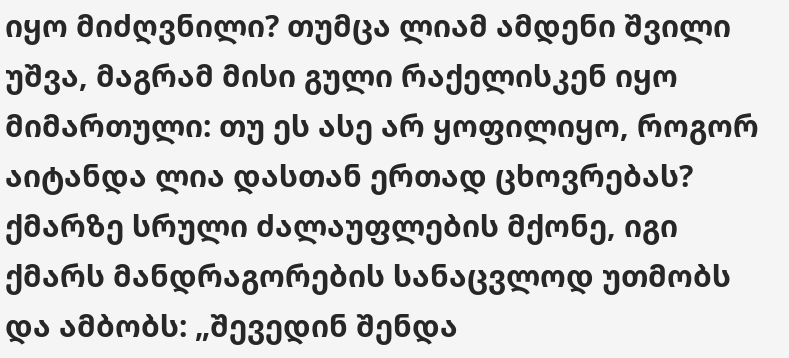იყო მიძღვნილი? თუმცა ლიამ ამდენი შვილი უშვა, მაგრამ მისი გული რაქელისკენ იყო მიმართული: თუ ეს ასე არ ყოფილიყო, როგორ აიტანდა ლია დასთან ერთად ცხოვრებას? ქმარზე სრული ძალაუფლების მქონე, იგი ქმარს მანდრაგორების სანაცვლოდ უთმობს და ამბობს: „შევედინ შენდა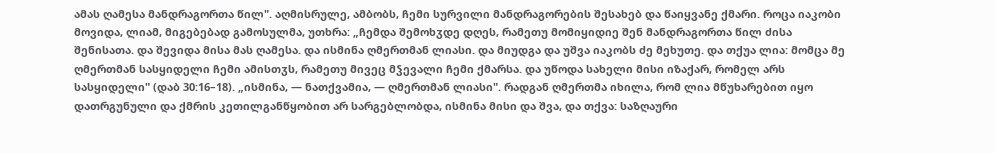ამას ღამესა მანდრაგორთა წილ". აღმისრულე, ამბობს, ჩემი სურვილი მანდრაგორების შესახებ და წაიყვანე ქმარი. როცა იაკობი მოვიდა, ლიამ, მიგებებად გამოსულმა, უთხრა: „ჩემდა შემოხჳდე დღეს, რამეთუ მომიყიდიე შენ მანდრაგორთა წილ ძისა შენისათა. და შევიდა მისა მას ღამესა. და ისმინა ღმერთმან ლიასი. და მიუდგა და უშვა იაკობს ძე მეხუთე. და თქუა ლია: მომცა მე ღმერთმან სასყიდელი ჩემი ამისთჳს, რამეთუ მივეც მჴევალი ჩემი ქმარსა. და უწოდა სახელი მისი იზაქარ, რომელ არს სასყიდელი" (დაბ 30:16–18). „ისმინა, — ნათქვამია, — ღმერთმან ლიასი". რადგან ღმერთმა იხილა, რომ ლია მწუხარებით იყო დათრგუნული და ქმრის კეთილგანწყობით არ სარგებლობდა, ისმინა მისი და შვა, და თქვა: საზღაური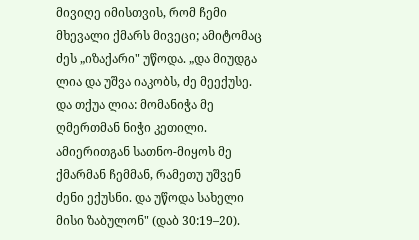მივიღე იმისთვის, რომ ჩემი მხევალი ქმარს მივეცი; ამიტომაც ძეს „იზაქარი" უწოდა. „და მიუდგა ლია და უშვა იაკობს, ძე მეექუსე. და თქუა ლია: მომანიჭა მე ღმერთმან ნიჭი კეთილი. ამიერითგან სათნო-მიყოს მე ქმარმან ჩემმან, რამეთუ უშვენ ძენი ექუსნი. და უწოდა სახელი მისი ზაბულონ" (დაბ 30:19–20).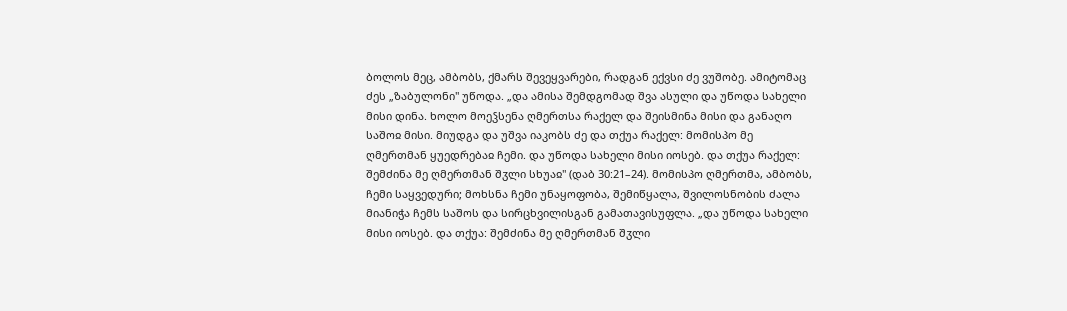ბოლოს მეც, ამბობს, ქმარს შევეყვარები, რადგან ექვსი ძე ვუშობე. ამიტომაც ძეს „ზაბულონი" უწოდა. „და ამისა შემდგომად შვა ასული და უწოდა სახელი მისი დინა. ხოლო მოეჴსენა ღმერთსა რაქელ და შეისმინა მისი და განაღო საშოჲ მისი. მიუდგა და უშვა იაკობს ძე და თქუა რაქელ: მომისპო მე ღმერთმან ყუედრებაჲ ჩემი. და უწოდა სახელი მისი იოსებ. და თქუა რაქელ: შემძინა მე ღმერთმან შჳლი სხუაჲ" (დაბ 30:21–24). მომისპო ღმერთმა, ამბობს, ჩემი საყვედური; მოხსნა ჩემი უნაყოფობა, შემიწყალა, შვილოსნობის ძალა მიანიჭა ჩემს საშოს და სირცხვილისგან გამათავისუფლა. „და უწოდა სახელი მისი იოსებ. და თქუა: შემძინა მე ღმერთმან შჳლი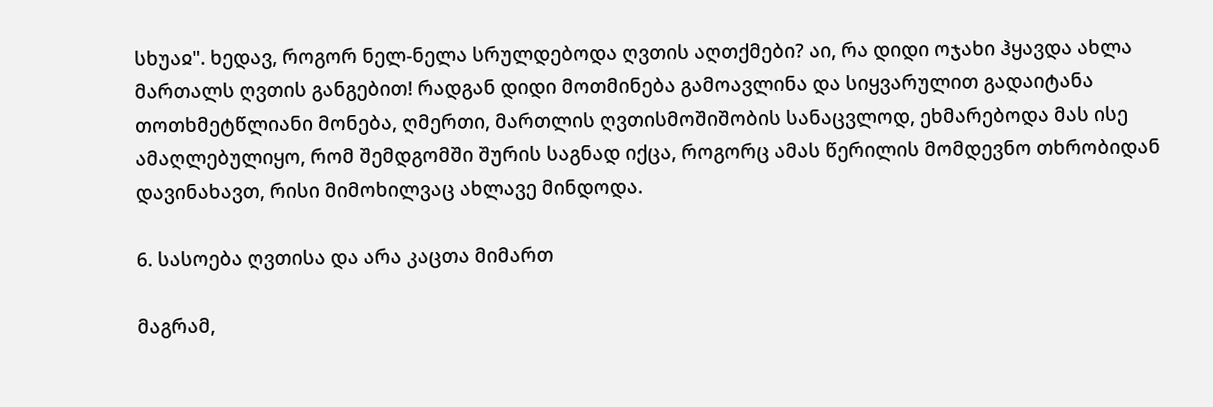სხუაჲ". ხედავ, როგორ ნელ-ნელა სრულდებოდა ღვთის აღთქმები? აი, რა დიდი ოჯახი ჰყავდა ახლა მართალს ღვთის განგებით! რადგან დიდი მოთმინება გამოავლინა და სიყვარულით გადაიტანა თოთხმეტწლიანი მონება, ღმერთი, მართლის ღვთისმოშიშობის სანაცვლოდ, ეხმარებოდა მას ისე ამაღლებულიყო, რომ შემდგომში შურის საგნად იქცა, როგორც ამას წერილის მომდევნო თხრობიდან დავინახავთ, რისი მიმოხილვაც ახლავე მინდოდა.

6. სასოება ღვთისა და არა კაცთა მიმართ

მაგრამ,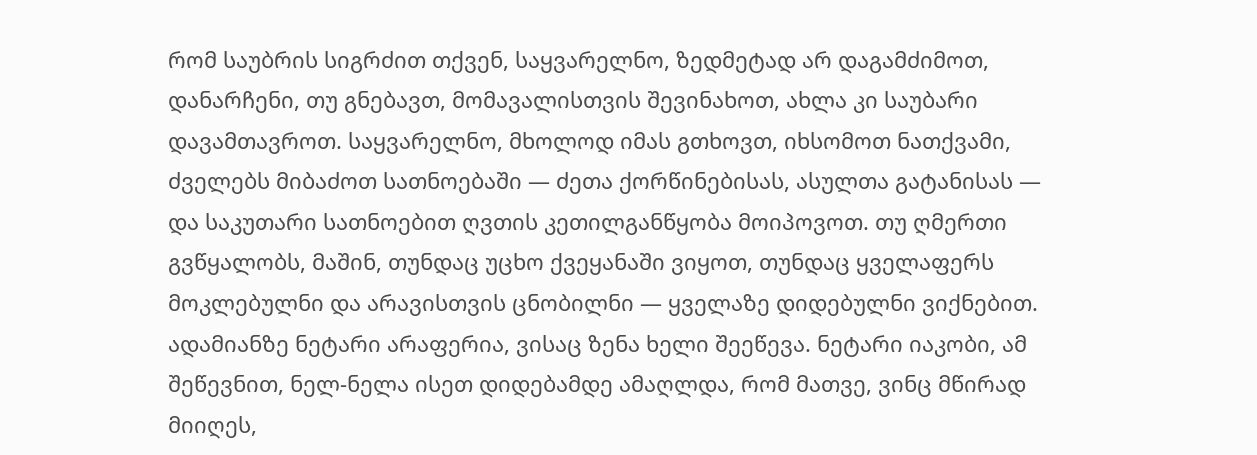რომ საუბრის სიგრძით თქვენ, საყვარელნო, ზედმეტად არ დაგამძიმოთ, დანარჩენი, თუ გნებავთ, მომავალისთვის შევინახოთ, ახლა კი საუბარი დავამთავროთ. საყვარელნო, მხოლოდ იმას გთხოვთ, იხსომოთ ნათქვამი, ძველებს მიბაძოთ სათნოებაში — ძეთა ქორწინებისას, ასულთა გატანისას — და საკუთარი სათნოებით ღვთის კეთილგანწყობა მოიპოვოთ. თუ ღმერთი გვწყალობს, მაშინ, თუნდაც უცხო ქვეყანაში ვიყოთ, თუნდაც ყველაფერს მოკლებულნი და არავისთვის ცნობილნი — ყველაზე დიდებულნი ვიქნებით. ადამიანზე ნეტარი არაფერია, ვისაც ზენა ხელი შეეწევა. ნეტარი იაკობი, ამ შეწევნით, ნელ-ნელა ისეთ დიდებამდე ამაღლდა, რომ მათვე, ვინც მწირად მიიღეს,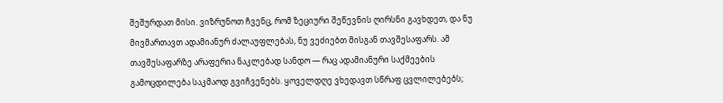შეშურდათ მისი. ვიზრუნოთ ჩვენც, რომ ზეციური შეწევნის ღირსნი გავხდეთ, და ნუ მივმართავთ ადამიანურ ძალაუფლებას, ნუ ვეძიებთ მისგან თავშესაფარს. ამ თავშესაფარზე არაფერია ნაკლებად სანდო — რაც ადამიანური საქმეების გამოცდილება საკმაოდ გვიჩვენებს. ყოველდღე ვხედავთ სწრაფ ცვლილებებს;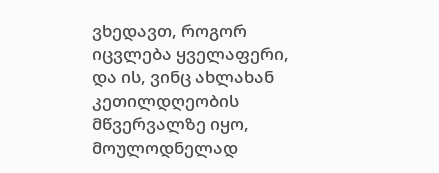ვხედავთ, როგორ იცვლება ყველაფერი, და ის, ვინც ახლახან კეთილდღეობის მწვერვალზე იყო, მოულოდნელად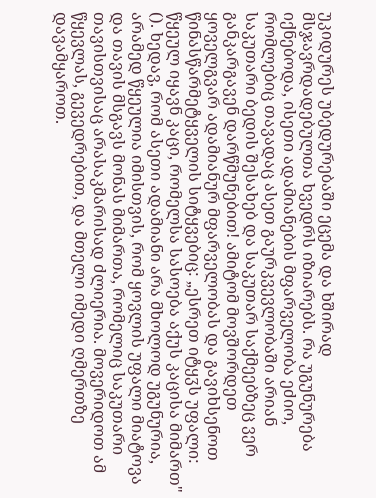უკიდურეს უბედურებაში ეცემა და ხშირად მსჯავრდადებულთა ხვედრს იზიარებს. რა უგუნურება იქნებოდა, ისეთი ადამიანების მფარველობა ეძიო, რომლებიც თავადაც ასეთ გაურკვევლობაში არიან საკუთარი ბედის შესახებ და საკუთარ საქმეებზეც ვერ განკარგავენ დარწმუნებით! ამიტომ მოვშორდეთ ყოველგვარ ადამიანურ მფარველობას და გავიხსენოთ წინასწარმეტყველის სიტყვებიც: „ესრეთ იტყჳს უფალი: წყეულ იყავნ კაცი, რომელსა სასოება აქუს კაცისა მიმართ" (). ხედავ, რომ ასეთი ადამიანი არა მხოლოდ უგუნურია, არამედ წყეულია იმისთვის, რომ ყოვლის უფალი მიატოვა და თავის მსგავს მონას მიმართა, რომელიც საკუთარი თავისთვისაც არასაკმარისად ძლიერია. მოვერიდოთ ამ წყევლას, გევედრებით, და მთელი იმედი ღმერთზე დავამყაროთ.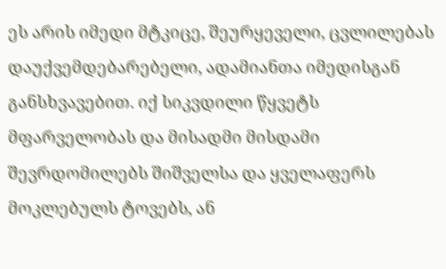ეს არის იმედი მტკიცე, შეურყეველი, ცვლილებას დაუქვემდებარებელი, ადამიანთა იმედისგან განსხვავებით. იქ სიკვდილი წყვეტს მფარველობას და მისადმი მისდამი შევრდომილებს შიშველსა და ყველაფერს მოკლებულს ტოვებს, ან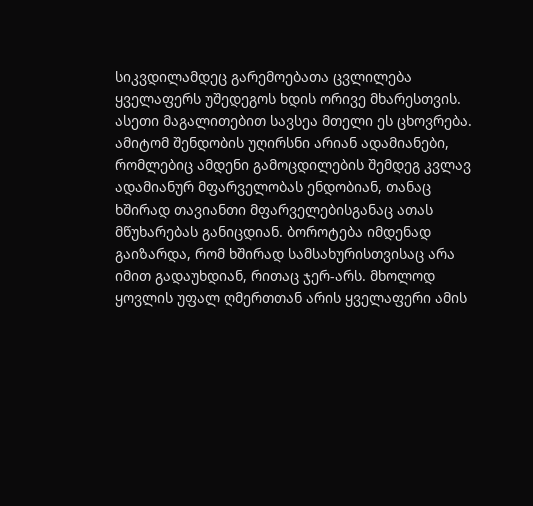სიკვდილამდეც გარემოებათა ცვლილება ყველაფერს უშედეგოს ხდის ორივე მხარესთვის. ასეთი მაგალითებით სავსეა მთელი ეს ცხოვრება. ამიტომ შენდობის უღირსნი არიან ადამიანები, რომლებიც ამდენი გამოცდილების შემდეგ კვლავ ადამიანურ მფარველობას ენდობიან, თანაც ხშირად თავიანთი მფარველებისგანაც ათას მწუხარებას განიცდიან. ბოროტება იმდენად გაიზარდა, რომ ხშირად სამსახურისთვისაც არა იმით გადაუხდიან, რითაც ჯერ-არს. მხოლოდ ყოვლის უფალ ღმერთთან არის ყველაფერი ამის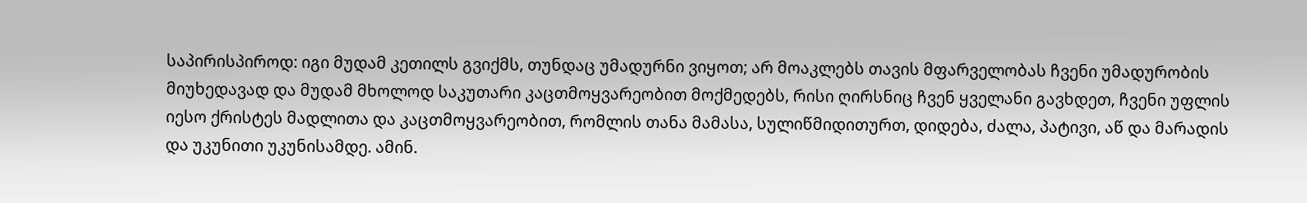საპირისპიროდ: იგი მუდამ კეთილს გვიქმს, თუნდაც უმადურნი ვიყოთ; არ მოაკლებს თავის მფარველობას ჩვენი უმადურობის მიუხედავად და მუდამ მხოლოდ საკუთარი კაცთმოყვარეობით მოქმედებს, რისი ღირსნიც ჩვენ ყველანი გავხდეთ, ჩვენი უფლის იესო ქრისტეს მადლითა და კაცთმოყვარეობით, რომლის თანა მამასა, სულიწმიდითურთ, დიდება, ძალა, პატივი, აწ და მარადის და უკუნითი უკუნისამდე. ამინ.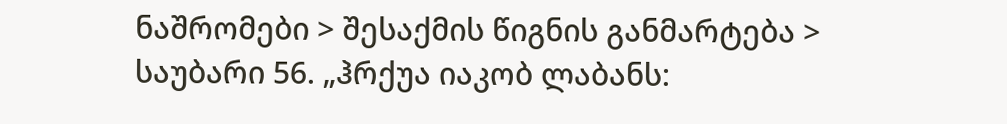ნაშრომები > შესაქმის წიგნის განმარტება > საუბარი 56. „ჰრქუა იაკობ ლაბანს: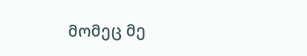მომეც მე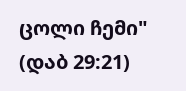ცოლი ჩემი" (დაბ 29:21)